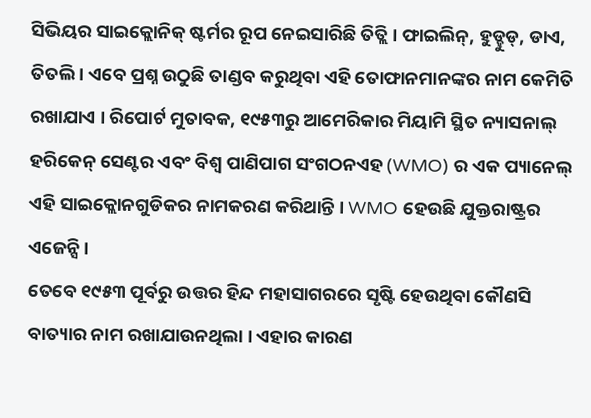ସିଭିୟର ସାଇକ୍ଲୋନିକ୍ ଷ୍ଟର୍ମର ରୂପ ନେଇସାରିଛି ତିତ୍ଲି । ଫାଇଲିନ୍, ହୁଡ୍ହୁଡ୍, ଡାଏ, ତିତଲି । ଏବେ ପ୍ରଶ୍ନ ଉଠୁଛି ତାଣ୍ଡବ କରୁଥିବା ଏହି ତୋଫାନମାନଙ୍କର ନାମ କେମିତି ରଖାଯାଏ । ରିପୋର୍ଟ ମୁତାବକ, ୧୯୫୩ରୁ ଆମେରିକାର ମିୟାମି ସ୍ଥିତ ନ୍ୟାସନାଲ୍ ହରିକେନ୍ ସେଣ୍ଟର ଏବଂ ବିଶ୍ୱ ପାଣିପାଗ ସଂଗଠନଏହ (WMO) ର ଏକ ପ୍ୟାନେଲ୍ ଏହି ସାଇକ୍ଲୋନଗୁଡିକର ନାମକରଣ କରିଥାନ୍ତି । WMO ହେଉଛି ଯୁକ୍ତରାଷ୍ଟ୍ରର ଏଜେନ୍ସି ।
ତେବେ ୧୯୫୩ ପୂର୍ବରୁ ଉତ୍ତର ହିନ୍ଦ ମହାସାଗରରେ ସୃଷ୍ଟି ହେଉଥିବା କୌଣସି ବାତ୍ୟାର ନାମ ରଖାଯାଉନଥିଲା । ଏହାର କାରଣ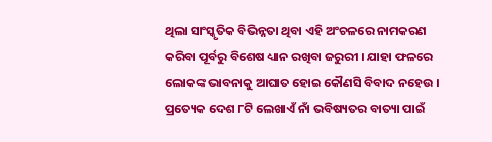ଥିଲା ସାଂସ୍କୃତିକ ବିଭିନ୍ନତା ଥିବା ଏହି ଅଂଚଳରେ ନାମକରଣ କରିବା ପୂର୍ବରୁ ବିଶେଷ ଧ୍ୟାନ ରଖିବା ଜରୁରୀ । ଯାହା ଫଳରେ ଲୋକଙ୍କ ଭାବନାକୁ ଆଘାତ ହୋଇ କୌଣସି ବିବାଦ ନହେଉ ।
ପ୍ରତ୍ୟେକ ଦେଶ ୮ଟି ଲେଖାଏଁ ନାଁ ଭବିଷ୍ୟତର ବାତ୍ୟା ପାଇଁ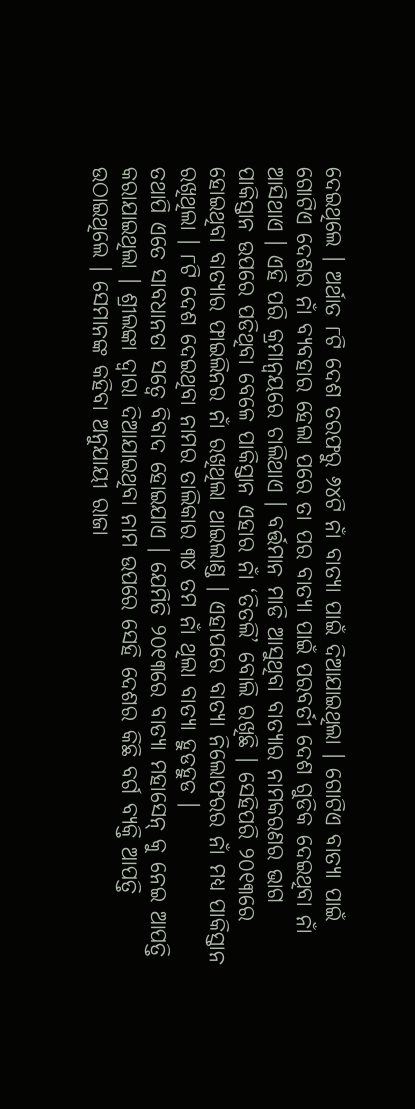ଦେଇଥିଲେ । ଅର୍ଥାତ ୮ଟି ଦେଶ ତରଫରୁ ୬୪ଟି ନାଁ ବାତ୍ୟା ପାଇଁ ଦିଆଯାଇଥିଲା । ଗୋଟିଏ ବାତ୍ୟା ପାଇଁ ଗୋଟିଏ ଦେଶର ନାଁ ବ୍ୟବହାର ହେଲା ପରେ ତା ପର ବାତ୍ୟା ପାଇଁ ପରବର୍ତୀ ଦେଶ ଗୁଡିକ ଦେଇଥିବା ନାଁ ଆସିଥାଏ । ଏହି ପରି କ୍ରମାନ୍ୱୟରେ ଚାଲିଥାଏ । ବର୍ତ୍ତମାନ ମାଡି ଆସୁଥିବା ବାତ୍ୟାର ନାମକରଣର ଭାଗ ପାକିସ୍ତାନ ଉପରେ ପଡିଥିବା ବେଳେ ପାକିସ୍ତାନ ଏହାର ନାଁ ‘ତିତଲି’ ବୋଲି ରଖିଛି । ସେହିପରି ୨୦୧୩ରେ ହୋଇଥିବା ବାତ୍ୟାର ଫାଇଲିନର ନାଁ ରଖିଥିଲା ଥାଇଲାଣ୍ଡ । ଏହାପରେ ବାତ୍ୟା ନିଲୋଫରର ନାଁ ମଧ୍ୟ ପାକିସ୍ତାନ ରଖିଥିଲା । ୮ଟି ଦେଶ ଦେଇଥିବା ନାମର ତାଲିକାର ୩୪ ତମ ନାଁ ଥିଲା ବାତ୍ୟା ହୁଡହୁଡ ।
ତଥାପି ଏତେ ସାବଧାନତା ସତ୍ବେ ବିବାଦ ହୋଇଯାଏ । ଯେମିତି ୨୦୧୩ରେ ବାତ୍ୟା ମହାସେନ୍ କୁ ନେଇ ଆପତ୍ତି କରାଯାଇଥିଲା । ଶ୍ରୀଲଙ୍କା ଦ୍ବାରା ଦିଆଯାଇଥିବା ନାମ ଉପରେ ସେହି ଦେଶର କିଛି ବର୍ଗ ବ୍ୟକ୍ତି ଆପତ୍ତି ଉଠାଇଥିଲେ । ସେମାନଙ୍କ କହିବା ଅନୁଯାୟୀ ରାଜା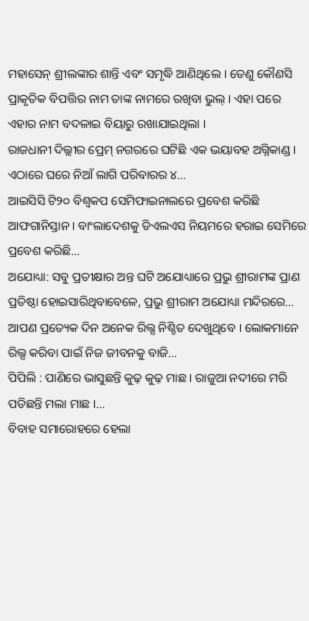ମହାସେନ୍ ଶ୍ରୀଲଙ୍କାର ଶାନ୍ତି ଏବଂ ସମୃଦ୍ଧି ଆଣିଥିଲେ । ତେଣୁ କୌଣସି ପ୍ରାକୃତିକ ବିପତ୍ତିର ନାମ ତାଙ୍କ ନାମରେ ରଖିବା ଭୁଲ୍ । ଏହା ପରେ ଏହାର ନାମ ବଦଳାଇ ବିୟାରୁ ରଖାଯାଇଥିଲା ।
ରାଜଧାନୀ ଦିଲ୍ଲୀର ପ୍ରେମ୍ ନଗରରେ ଘଟିଛି ଏକ ଭୟାବହ ଅଗ୍ନିକାଣ୍ଡ । ଏଠାରେ ଘରେ ନିଆଁ ଲାଗି ପରିବାରର ୪…
ଆଇସିସି ଟି୨୦ ବିଶ୍ୱକପ ସେମିଫାଇନାଲରେ ପ୍ରବେଶ କରିଛି ଆଫଗାନିସ୍ତାନ । ବାଂଲାଦେଶକୁ ଡିଏଲଏସ ନିୟମରେ ହରାଇ ସେମିରେ ପ୍ରବେଶ କରିଛି…
ଅଯୋଧ୍ୟା: ସବୁ ପ୍ରତୀକ୍ଷାର ଅନ୍ତ ଘଟି ଅଯୋଧ୍ୟାରେ ପ୍ରଭୁ ଶ୍ରୀରାମଙ୍କ ପ୍ରାଣ ପ୍ରତିଷ୍ଠା ହୋଇସାରିଥିବାବେଳେ, ପ୍ରଭୁ ଶ୍ରୀରାମ ଅଯୋଧ୍ୟା ମନ୍ଦିରରେ…
ଆପଣ ପ୍ରତ୍ୟେକ ଦିନ ଅନେକ ରିଲ୍ସ ନିଶ୍ଚିତ ଦେଖୁଥିବେ । ଲୋକମାନେ ରିଲ୍ସ କରିବା ପାଇଁ ନିଜ ଜୀବନକୁ ବାଜି…
ପିପିଲି : ପାଣିରେ ଭାସୁଛନ୍ତି କୁଢ଼ କୁଢ଼ ମାଛ । ରାଜୁଆ ନଦୀରେ ମରି ପଡିଛନ୍ତି ମଲା ମାଛ ।…
ବିବାହ ସମାରୋହରେ ହେଲା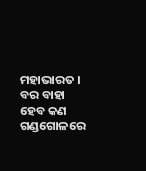ମହାଭାରତ । ବର ବାହା ହେବ କଣ ଗଣ୍ଡଗୋଳରେ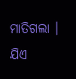ମାତିଗଲା । ଯିଏ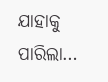ଯାହାକୁ ପାରିଲା…